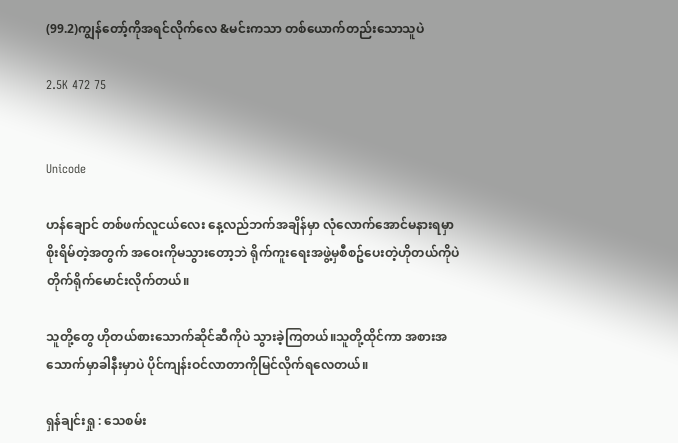(99.2)ကျွန်တော့်ကိုအရင်လိုက်လေ &မင်းကသာ တစ်ယောက်တည်းသောသူပဲ

2.5K 472 75


Unicode

ဟန်ချောင် တစ်ဖက်လူငယ်လေး နေ့လည်ဘက်အချိန်မှာ လုံလောက်အောင်မနားရမှာစိုးရိမ်တဲ့အတွက် အဝေးကိုမသွားတော့ဘဲ ရိုက်ကူးရေးအဖွဲ့မှစီစဥ်ပေးတဲ့ဟိုတယ်ကိုပဲ တိုက်ရိုက်မောင်းလိုက်တယ်။

သူတို့တွေ ဟိုတယ်စားသောက်ဆိုင်ဆီကိုပဲ သွားခဲ့ကြတယ်။သူတို့ထိုင်ကာ အစားအသောက်မှာခါနီးမှာပဲ ပိုင်ကျန်းဝင်လာတာကိုမြင်လိုက်ရလေတယ်။

ရှန်ချင်းရှု : သေစမ်း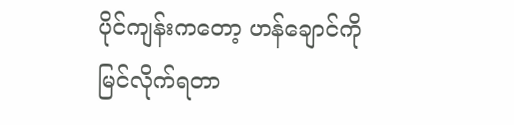ပိုင်ကျန်းကတော့ ဟန်ချောင်ကိုမြင်လိုက်ရတာ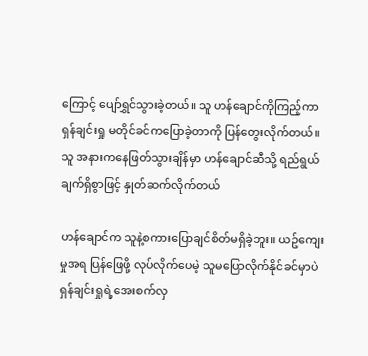ကြောင့် ပျော်ရွှင်သွားခဲ့တယ်။ သူ ဟန်ချောင်ကိုကြည့်ကာ ရှန်ချင်းရှု မတိုင်ခင်ကပြောခဲ့တာကို ပြန်တွေးလိုက်တယ်။ သူ အနားကနေဖြတ်သွားချိန်မှာ ဟန်ချောင်ဆီသို့ ရည်ရွယ်ချက်ရှိစွာဖြင့် နှုတ်ဆက်လိုက်တယ်

ဟန်ချောင်က သူနဲ့စကားပြောချင်စိတ်မရှိခဲ့ဘူး။ ယဥ်ကျေးမှုအရ ပြန်ဖြေဖို့ လုပ်လိုက်ပေမဲ့ သူမပြောလိုက်နိုင်ခင်မှာပဲ ရှန်ချင်းရှုရဲ့အေးစက်လှ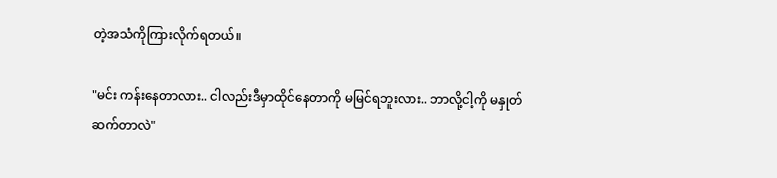တဲ့အသံကိုကြားလိုက်ရတယ်။

"မင်း ကန်းနေတာလား.. ငါလည်းဒီမှာထိုင်နေတာကို မမြင်ရဘူးလား.. ဘာလို့ငါ့ကို မနှုတ်ဆက်တာလဲ"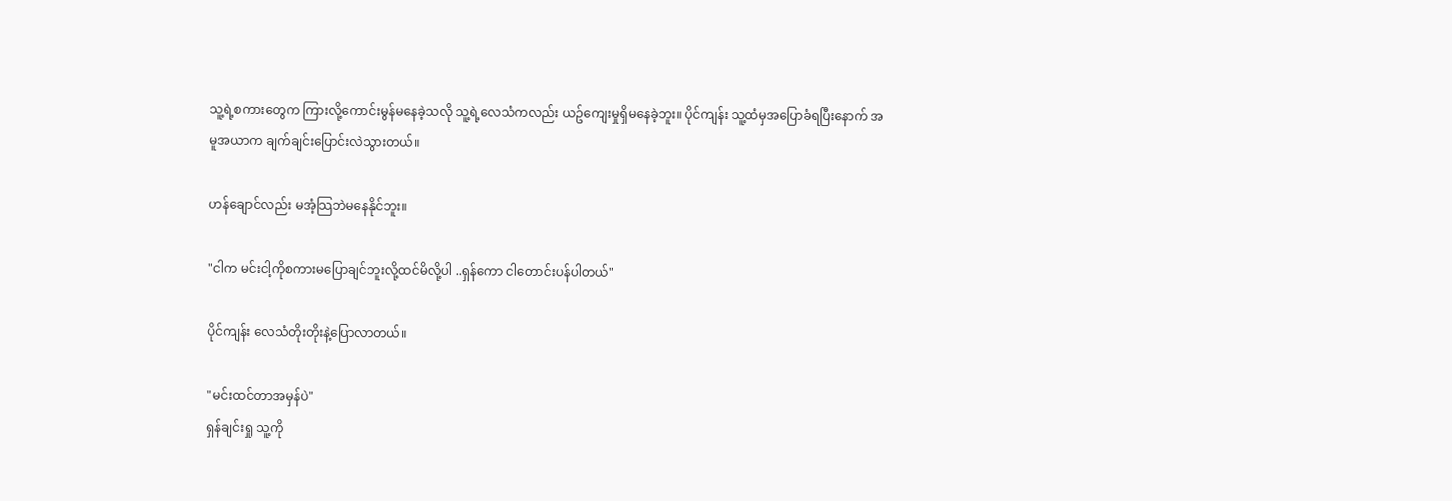သူ့ရဲ့စကားတွေက ကြားလို့ကောင်းမွန်မနေခဲ့သလို သူ့ရဲ့လေသံကလည်း ယဥ်ကျေးမှုရှိမနေခဲ့ဘူး။ ပိုင်ကျန်း သူ့ထံမှအပြောခံရပြီးနောက် အမူအယာက ချက်ချင်းပြောင်းလဲသွားတယ်။

ဟန်ချောင်လည်း မအံ့သြဘဲမနေနိုင်ဘူး။

"ငါက မင်းငါ့ကိုစကားမပြောချင်ဘူးလို့ထင်မိလို့ပါ ..ရှန်ကော ငါတောင်းပန်ပါတယ်"

ပိုင်ကျန်း လေသံတိုးတိုးနဲ့ပြောလာတယ်။

"မင်းထင်တာအမှန်ပဲ"
ရှန်ချင်းရှု သူ့ကို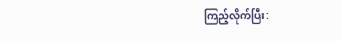ကြည့်လိုက်ပြီး: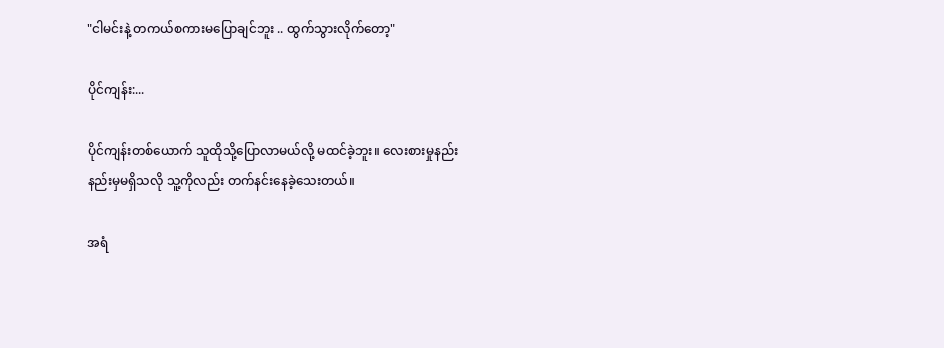"ငါမင်းနဲ့ တကယ်စကားမပြောချင်ဘူး .. ထွက်သွားလိုက်တော့"

ပိုင်ကျန်း:...

ပိုင်ကျန်းတစ်ယောက် သူထိုသို့ပြောလာမယ်လို့ မထင်ခဲ့ဘူး။ လေးစားမှုနည်းနည်းမှမရှိသလို သူ့ကိုလည်း တက်နင်းနေခဲ့သေးတယ်။

အရံ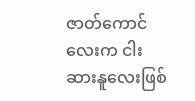ဇာတ်ကောင်လေးက ငါးဆားနူလေးဖြစ်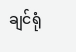ချင်ရုံ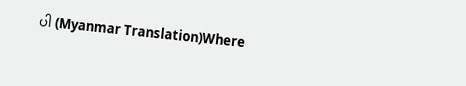ပါ (Myanmar Translation)Where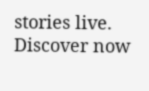stories live. Discover now